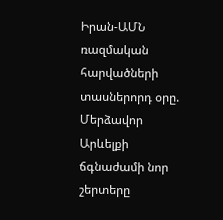Իրան-ԱՄՆ ռազմական հարվածների տասներորդ օրը. Մերձավոր Արևելքի ճգնաժամի նոր շերտերը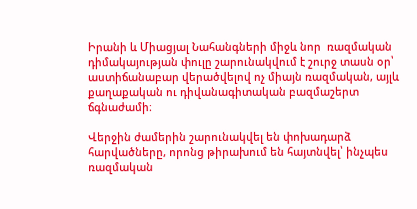Իրանի և Միացյալ Նահանգների միջև նոր  ռազմական դիմակայության փուլը շարունակվում է շուրջ տասն օր՝ աստիճանաբար վերածվելով ոչ միայն ռազմական, այլև քաղաքական ու դիվանագիտական բազմաշերտ ճգնաժամի։

Վերջին ժամերին շարունակվել են փոխադարձ հարվածները, որոնց թիրախում են հայտնվել՝ ինչպես ռազմական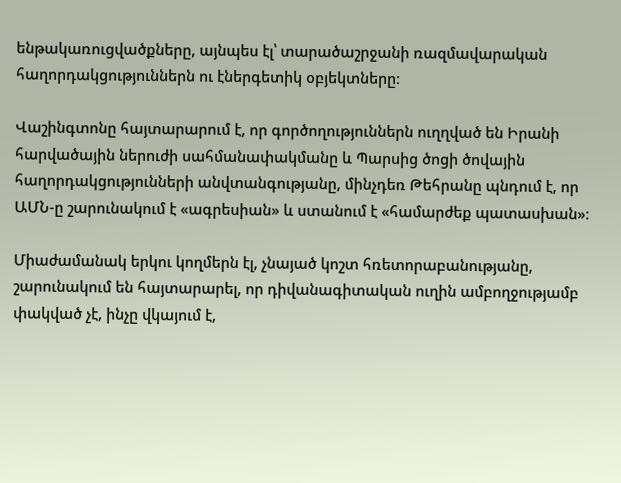ենթակառուցվածքները, այնպես էլ՝ տարածաշրջանի ռազմավարական հաղորդակցություններն ու էներգետիկ օբյեկտները։

Վաշինգտոնը հայտարարում է, որ գործողություններն ուղղված են Իրանի հարվածային ներուժի սահմանափակմանը և Պարսից ծոցի ծովային հաղորդակցությունների անվտանգությանը, մինչդեռ Թեհրանը պնդում է, որ ԱՄՆ-ը շարունակում է «ագրեսիան» և ստանում է «համարժեք պատասխան»։

Միաժամանակ երկու կողմերն էլ, չնայած կոշտ հռետորաբանությանը, շարունակում են հայտարարել, որ դիվանագիտական ուղին ամբողջությամբ փակված չէ, ինչը վկայում է,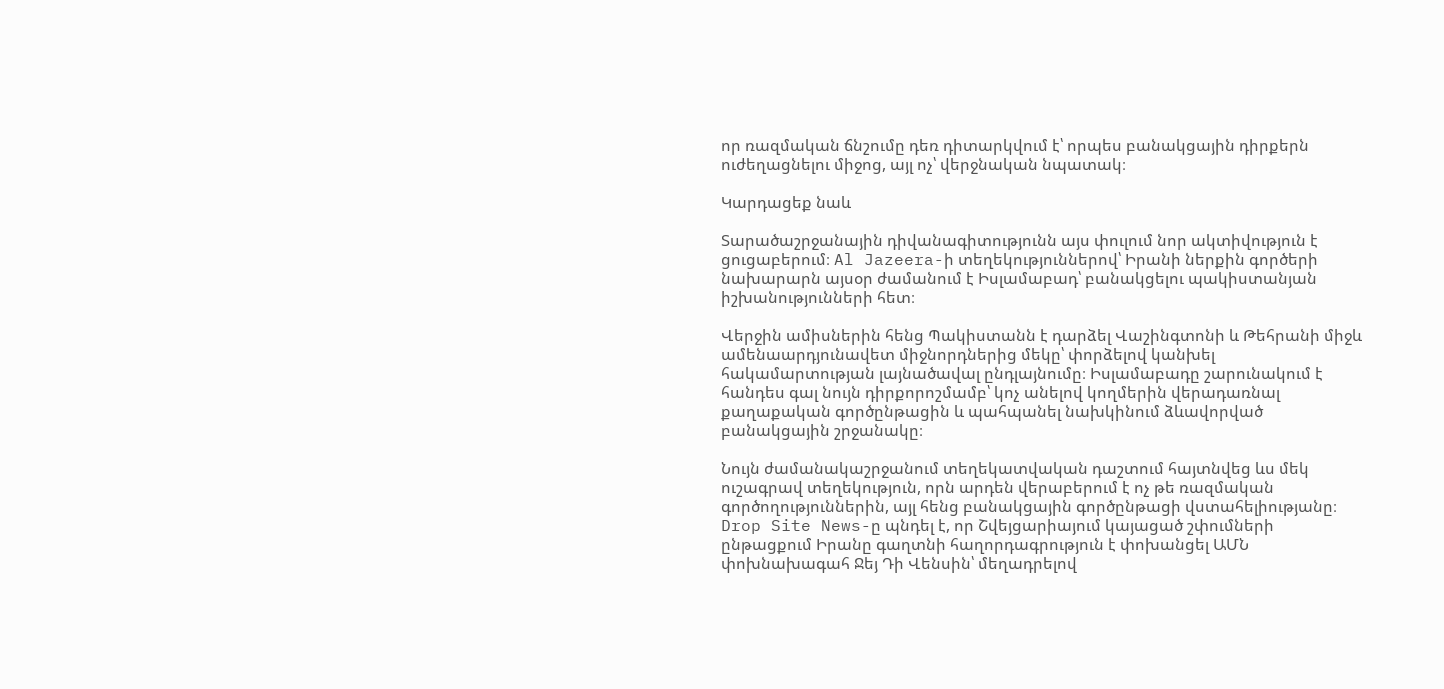որ ռազմական ճնշումը դեռ դիտարկվում է՝ որպես բանակցային դիրքերն ուժեղացնելու միջոց, այլ ոչ՝ վերջնական նպատակ։

Կարդացեք նաև

Տարածաշրջանային դիվանագիտությունն այս փուլում նոր ակտիվություն է ցուցաբերում։ Al Jazeera-ի տեղեկություններով՝ Իրանի ներքին գործերի նախարարն այսօր ժամանում է Իսլամաբադ՝ բանակցելու պակիստանյան իշխանությունների հետ։

Վերջին ամիսներին հենց Պակիստանն է դարձել Վաշինգտոնի և Թեհրանի միջև ամենաարդյունավետ միջնորդներից մեկը՝ փորձելով կանխել հակամարտության լայնածավալ ընդլայնումը։ Իսլամաբադը շարունակում է հանդես գալ նույն դիրքորոշմամբ՝ կոչ անելով կողմերին վերադառնալ քաղաքական գործընթացին և պահպանել նախկինում ձևավորված բանակցային շրջանակը։

Նույն ժամանակաշրջանում տեղեկատվական դաշտում հայտնվեց ևս մեկ ուշագրավ տեղեկություն, որն արդեն վերաբերում է ոչ թե ռազմական գործողություններին, այլ հենց բանակցային գործընթացի վստահելիությանը։ Drop Site News-ը պնդել է, որ Շվեյցարիայում կայացած շփումների ընթացքում Իրանը գաղտնի հաղորդագրություն է փոխանցել ԱՄՆ փոխնախագահ Ջեյ Դի Վենսին՝ մեղադրելով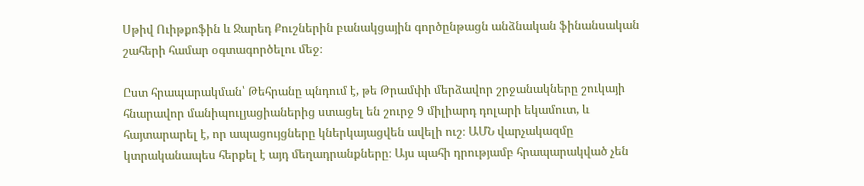Սթիվ Ուիթքոֆին և Ջարեդ Քուշներին բանակցային գործընթացն անձնական ֆինանսական շահերի համար օգտագործելու մեջ։

Ըստ հրապարակման՝ Թեհրանը պնդում է, թե Թրամփի մերձավոր շրջանակները շուկայի հնարավոր մանիպուլյացիաներից ստացել են շուրջ 9 միլիարդ դոլարի եկամուտ, և հայտարարել է, որ ապացույցները կներկայացվեն ավելի ուշ։ ԱՄՆ վարչակազմը կտրականապես հերքել է այդ մեղադրանքները։ Այս պահի դրությամբ հրապարակված չեն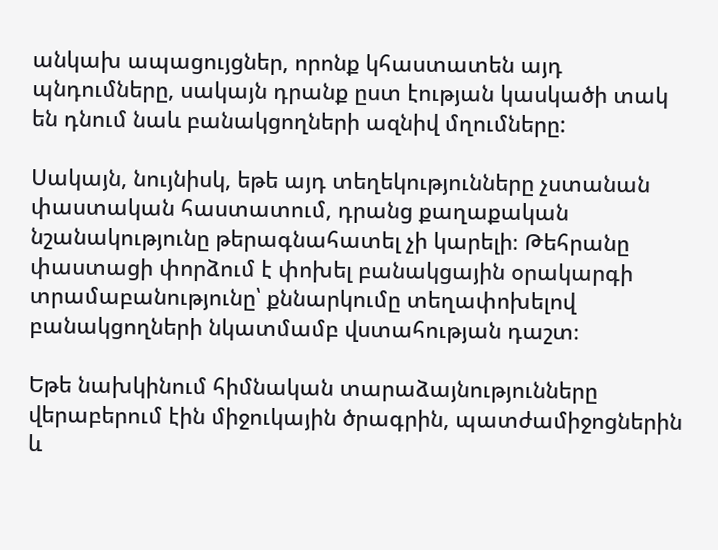անկախ ապացույցներ, որոնք կհաստատեն այդ պնդումները, սակայն դրանք ըստ էության կասկածի տակ են դնում նաև բանակցողների ազնիվ մղումները:

Սակայն, նույնիսկ, եթե այդ տեղեկությունները չստանան փաստական հաստատում, դրանց քաղաքական նշանակությունը թերագնահատել չի կարելի։ Թեհրանը փաստացի փորձում է փոխել բանակցային օրակարգի տրամաբանությունը՝ քննարկումը տեղափոխելով բանակցողների նկատմամբ վստահության դաշտ։

Եթե նախկինում հիմնական տարաձայնությունները վերաբերում էին միջուկային ծրագրին, պատժամիջոցներին և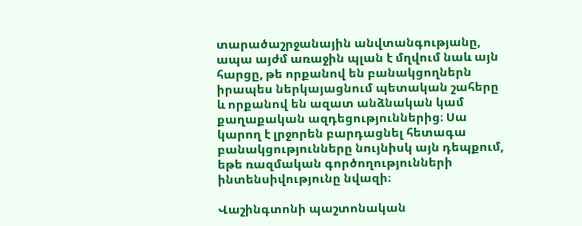տարածաշրջանային անվտանգությանը, ապա այժմ առաջին պլան է մղվում նաև այն հարցը, թե որքանով են բանակցողներն իրապես ներկայացնում պետական շահերը և որքանով են ազատ անձնական կամ քաղաքական ազդեցություններից։ Սա կարող է լրջորեն բարդացնել հետագա բանակցությունները նույնիսկ այն դեպքում, եթե ռազմական գործողությունների ինտենսիվությունը նվազի։

Վաշինգտոնի պաշտոնական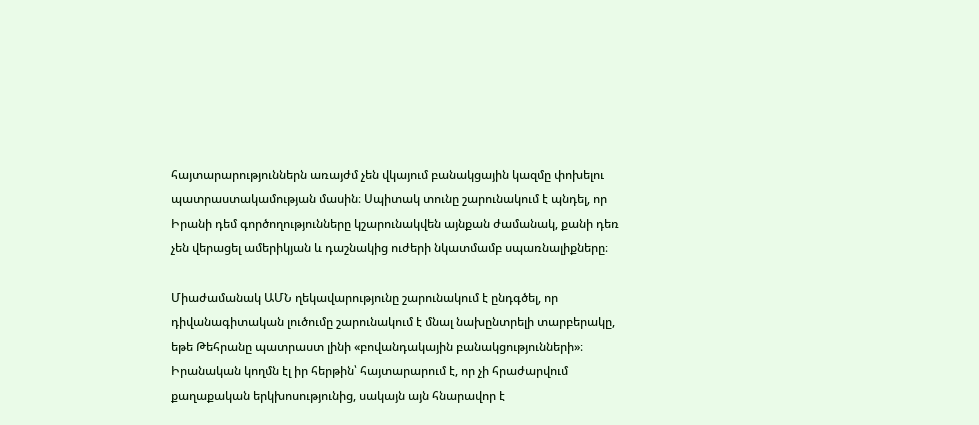հայտարարություններն առայժմ չեն վկայում բանակցային կազմը փոխելու պատրաստակամության մասին։ Սպիտակ տունը շարունակում է պնդել, որ Իրանի դեմ գործողությունները կշարունակվեն այնքան ժամանակ, քանի դեռ չեն վերացել ամերիկյան և դաշնակից ուժերի նկատմամբ սպառնալիքները։

Միաժամանակ ԱՄՆ ղեկավարությունը շարունակում է ընդգծել, որ դիվանագիտական լուծումը շարունակում է մնալ նախընտրելի տարբերակը, եթե Թեհրանը պատրաստ լինի «բովանդակային բանակցությունների»։ Իրանական կողմն էլ իր հերթին՝ հայտարարում է, որ չի հրաժարվում քաղաքական երկխոսությունից, սակայն այն հնարավոր է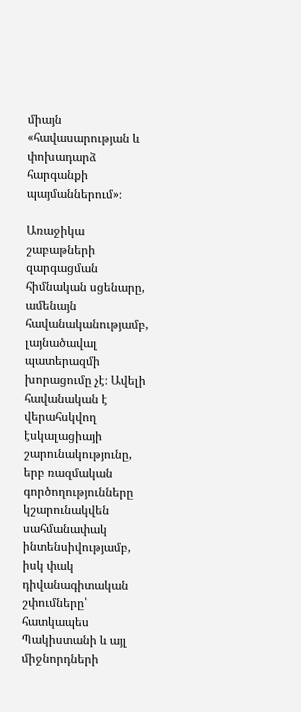միայն «հավասարության և փոխադարձ հարգանքի պայմաններում»։

Առաջիկա շաբաթների զարգացման հիմնական սցենարը, ամենայն հավանականությամբ, լայնածավալ պատերազմի խորացումը չէ։ Ավելի հավանական է վերահսկվող էսկալացիայի շարունակությունը, երբ ռազմական գործողությունները կշարունակվեն սահմանափակ ինտենսիվությամբ, իսկ փակ դիվանագիտական շփումները՝ հատկապես Պակիստանի և այլ միջնորդների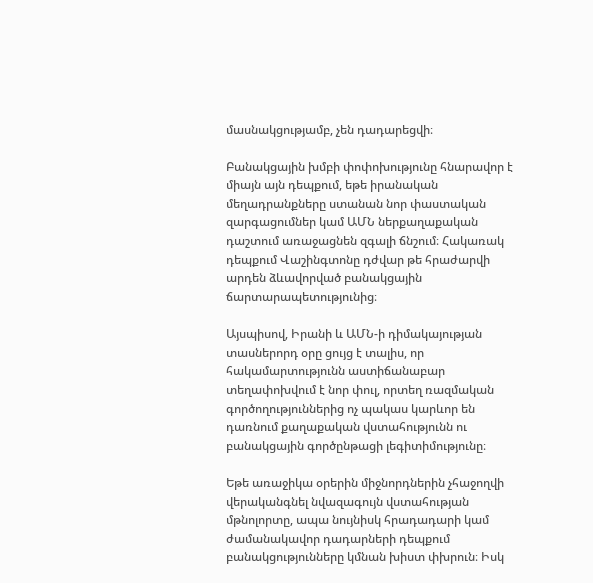մասնակցությամբ, չեն դադարեցվի։

Բանակցային խմբի փոփոխությունը հնարավոր է միայն այն դեպքում, եթե իրանական մեղադրանքները ստանան նոր փաստական զարգացումներ կամ ԱՄՆ ներքաղաքական դաշտում առաջացնեն զգալի ճնշում։ Հակառակ դեպքում Վաշինգտոնը դժվար թե հրաժարվի արդեն ձևավորված բանակցային ճարտարապետությունից։

Այսպիսով, Իրանի և ԱՄՆ-ի դիմակայության տասներորդ օրը ցույց է տալիս, որ հակամարտությունն աստիճանաբար տեղափոխվում է նոր փուլ, որտեղ ռազմական գործողություններից ոչ պակաս կարևոր են դառնում քաղաքական վստահությունն ու բանակցային գործընթացի լեգիտիմությունը։

Եթե առաջիկա օրերին միջնորդներին չհաջողվի վերականգնել նվազագույն վստահության մթնոլորտը, ապա նույնիսկ հրադադարի կամ ժամանակավոր դադարների դեպքում բանակցությունները կմնան խիստ փխրուն։ Իսկ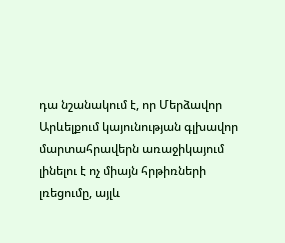դա նշանակում է, որ Մերձավոր Արևելքում կայունության գլխավոր մարտահրավերն առաջիկայում լինելու է ոչ միայն հրթիռների լռեցումը, այլև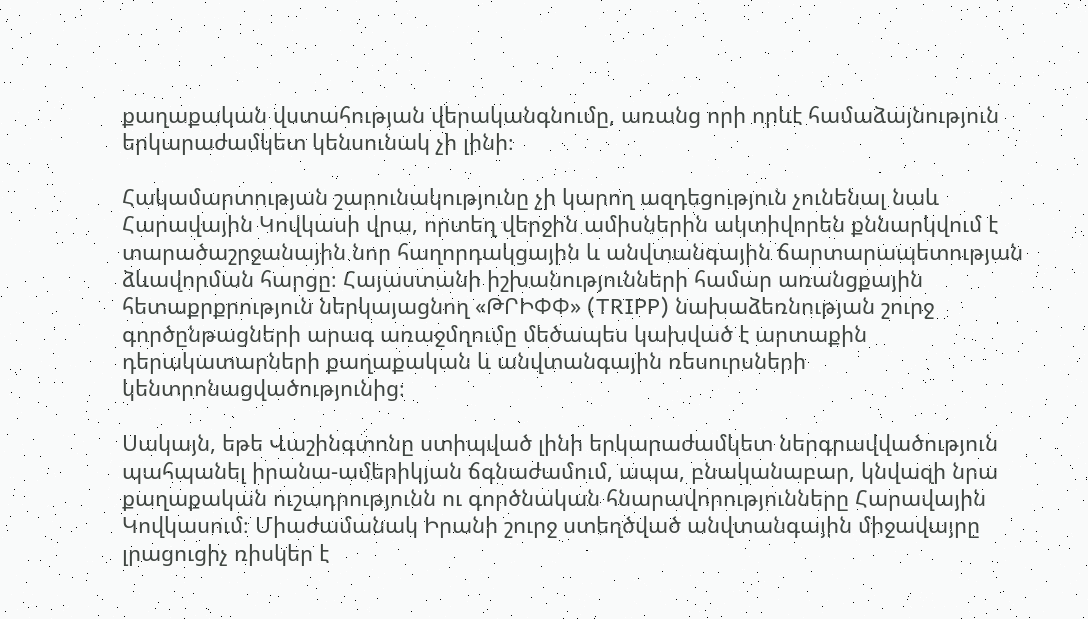քաղաքական վստահության վերականգնումը, առանց որի որևէ համաձայնություն երկարաժամկետ կենսունակ չի լինի։

Հակամարտության շարունակությունը չի կարող ազդեցություն չունենալ նաև Հարավային Կովկասի վրա, որտեղ վերջին ամիսներին ակտիվորեն քննարկվում է տարածաշրջանային նոր հաղորդակցային և անվտանգային ճարտարապետության ձևավորման հարցը։ Հայաստանի իշխանությունների համար առանցքային հետաքրքրություն ներկայացնող «ԹՐԻՓՓ» (TRIPP) նախաձեռնության շուրջ գործընթացների արագ առաջմղումը մեծապես կախված է արտաքին դերակատարների քաղաքական և անվտանգային ռեսուրսների կենտրոնացվածությունից։

Սակայն, եթե Վաշինգտոնը ստիպված լինի երկարաժամկետ ներգրավվածություն պահպանել իրանա-ամերիկյան ճգնաժամում, ապա, բնականաբար, կնվազի նրա քաղաքական ուշադրությունն ու գործնական հնարավորությունները Հարավային Կովկասում։ Միաժամանակ Իրանի շուրջ ստեղծված անվտանգային միջավայրը լրացուցիչ ռիսկեր է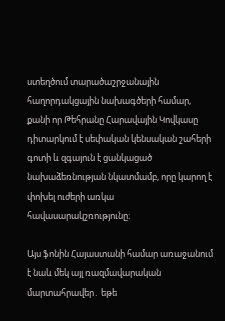ստեղծում տարածաշրջանային հաղորդակցային նախագծերի համար, քանի որ Թեհրանը Հարավային Կովկասը դիտարկում է սեփական կենսական շահերի գոտի և զգայուն է ցանկացած նախաձեռնության նկատմամբ, որը կարող է փոխել ուժերի առկա հավասարակշռությունը։

Այս ֆոնին Հայաստանի համար առաջանում է նաև մեկ այլ ռազմավարական մարտահրավեր․ եթե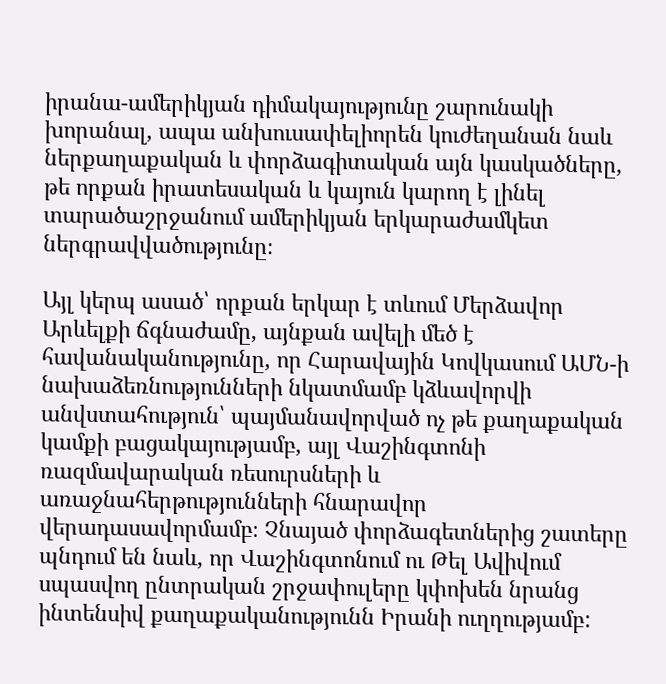իրանա-ամերիկյան դիմակայությունը շարունակի խորանալ, ապա անխուսափելիորեն կուժեղանան նաև ներքաղաքական և փորձագիտական այն կասկածները, թե որքան իրատեսական և կայուն կարող է լինել տարածաշրջանում ամերիկյան երկարաժամկետ ներգրավվածությունը։

Այլ կերպ ասած՝ որքան երկար է տևում Մերձավոր Արևելքի ճգնաժամը, այնքան ավելի մեծ է հավանականությունը, որ Հարավային Կովկասում ԱՄՆ-ի նախաձեռնությունների նկատմամբ կձևավորվի անվստահություն՝ պայմանավորված ոչ թե քաղաքական կամքի բացակայությամբ, այլ Վաշինգտոնի ռազմավարական ռեսուրսների և առաջնահերթությունների հնարավոր վերադասավորմամբ։ Չնայած փորձագետներից շատերը պնդում են նաև, որ Վաշինգտոնում ու Թել Ավիվում սպասվող ընտրական շրջափուլերը կփոխեն նրանց ինտենսիվ քաղաքականությունն Իրանի ուղղությամբ: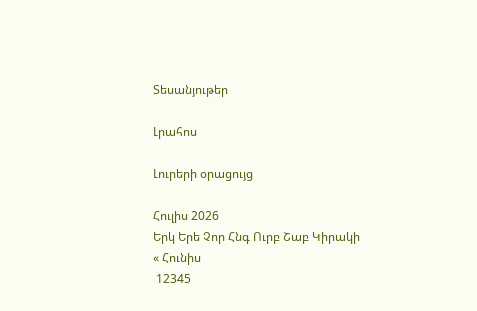Տեսանյութեր

Լրահոս

Լուրերի օրացույց

Հուլիս 2026
Երկ Երե Չոր Հնգ Ուրբ Շաբ Կիրակի
« Հունիս
 12345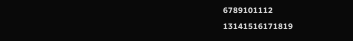6789101112
13141516171819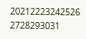20212223242526
2728293031